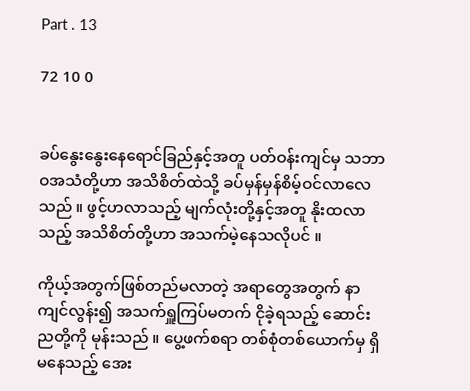Part . 13

72 10 0


ခပ်နွေးနွေးနေရောင်ခြည်နှင့်အတူ ပတ်ဝန်းကျင်မှ သဘာဝအသံတို့ဟာ အသိစိတ်ထဲသို့ ခပ်မှန်မှန်စိမ့်ဝင်လာလေသည် ။ ဖွင့်ဟလာသည့် မျက်လုံးတို့နှင့်အတူ နိုးထလာသည့် အသိစိတ်တို့ဟာ အသက်မဲ့နေသလိုပင် ။

ကိုယ့်အတွက်ဖြစ်တည်မလာတဲ့ အရာတွေအတွက် နာကျင်လွန်း၍ အသက်ရှူကြပ်မတက် ငိုခဲ့ရသည့် ဆောင်းညတို့ကို မုန်းသည် ။ ပွေ့ဖက်စရာ တစ်စုံတစ်ယောက်မှ ရှိမနေသည့် အေး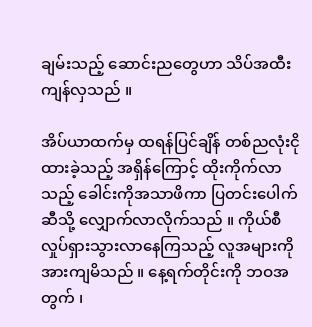ချမ်းသည့် ဆောင်းညတွေဟာ သိပ်အထီးကျန်လှသည် ။

အိပ်ယာထက်မှ ထရန်ပြင်ချိန် တစ်ညလုံးငိုထားခဲ့သည့် အရှိန်ကြောင့် ထိုးကိုက်လာသည့် ခေါင်းကိုအသာဖိကာ ပြတင်းပေါက်ဆီသို့ လျှောက်လာလိုက်သည် ။ ကိုယ်စီလှုပ်ရှားသွားလာနေကြသည့် လူအများကို အားကျမိသည် ။ နေ့ရက်တိုင်းကို ဘဝအတွက် ၊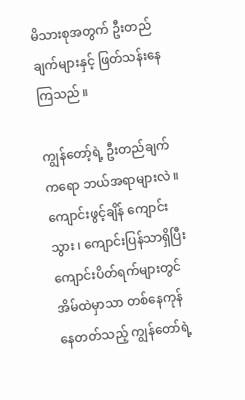မိသားစုအတွက် ဦးတည်ချက်များနှင့် ဖြတ်သန်းနေကြသည် ။

ကျွန်တော့်ရဲ့ ဦးတည်ချက်ကရော ဘယ်အရာများလဲ ။ ကျောင်းဖွင့်ချိန် ကျောင်းသွား ၊ ကျောင်းပြန်သာရှိပြီး ကျောင်းပိတ်ရက်များတွင် အိမ်ထဲမှာသာ တစ်နေကုန်နေတတ်သည့် ကျွန်တော်ရဲ့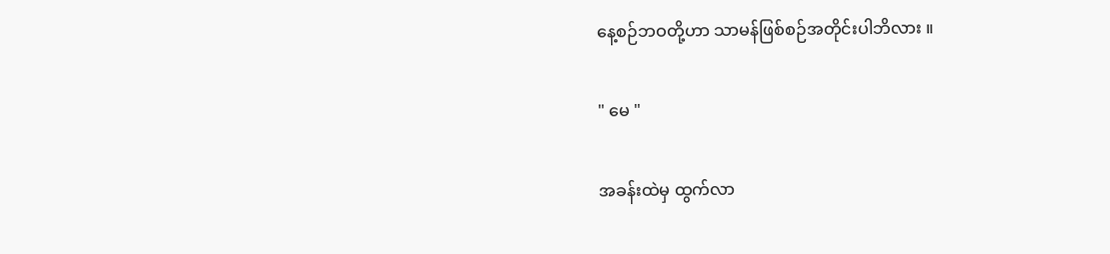နေ့စဉ်ဘဝတို့ဟာ သာမန်ဖြစ်စဉ်အတိုင်းပါဘိလား ။

" မေ "

အခန်းထဲမှ ထွက်လာ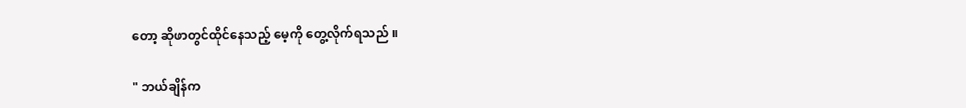တော့ ဆိုဖာတွင်ထိုင်နေသည့် မေ့ကို တွေ့လိုက်ရသည် ။

" ဘယ်ချိန်က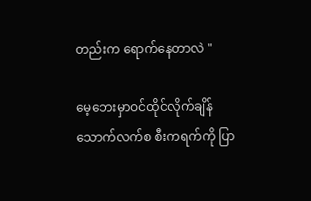တည်းက ရောက်နေတာလဲ "

မေ့ဘေးမှာဝင်ထိုင်လိုက်ချိန် သောက်လက်စ စီးကရက်ကို ပြာ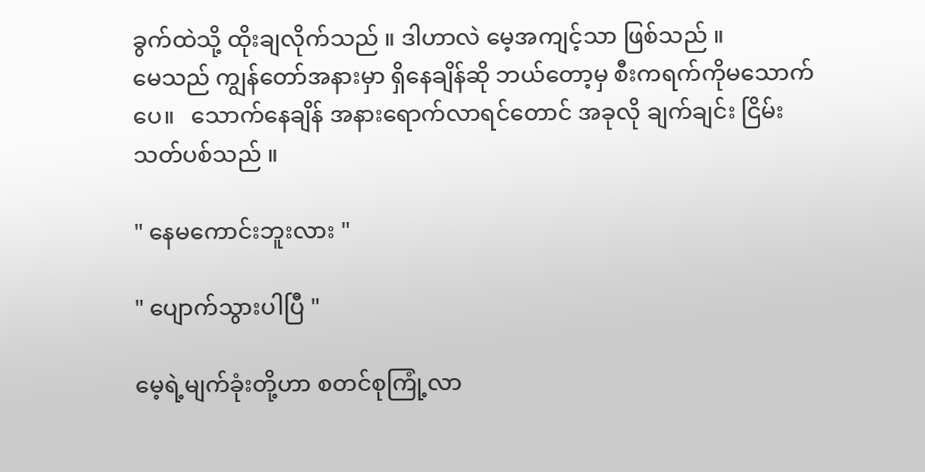ခွက်ထဲသို့ ထိုးချလိုက်သည် ။ ဒါဟာလဲ မေ့အကျင့်သာ ဖြစ်သည် ။
မေသည် ကျွန်တော်အနားမှာ ရှိနေချိန်ဆို ဘယ်တော့မှ စီးကရက်ကိုမသောက်ပေ။   သောက်နေချိန် အနားရောက်လာရင်တောင် အခုလို ချက်ချင်း ငြိမ်းသတ်ပစ်သည် ။

" နေမကောင်းဘူးလား "

" ပျောက်သွားပါပြီ "

မေ့ရဲ့မျက်ခုံးတို့ဟာ စတင်စုကြုံ့လာ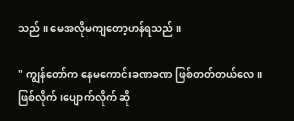သည် ။ မေအလိုမကျတော့ဟန်ရသည် ။

" ကျွန်တော်က နေမကောင်းခဏခဏ ဖြစ်တတ်တယ်လေ ။ ဖြစ်လိုက် ၊ပျောက်လိုက် ဆို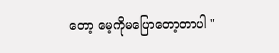တော့ မေ့ကိုမပြောတော့တာပါ "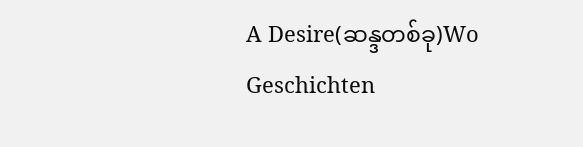A Desire(ဆန္ဒတစ်ခု)Wo Geschichten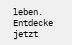leben. Entdecke jetzt